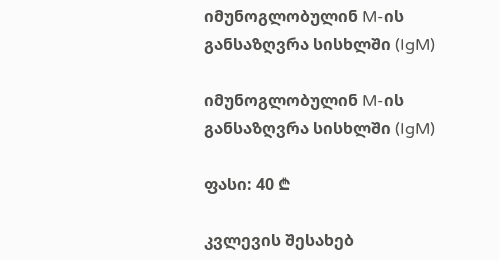იმუნოგლობულინ M-ის განსაზღვრა სისხლში (IgM)

იმუნოგლობულინ M-ის განსაზღვრა სისხლში (IgM)

ფასი: 40 ₾

კვლევის შესახებ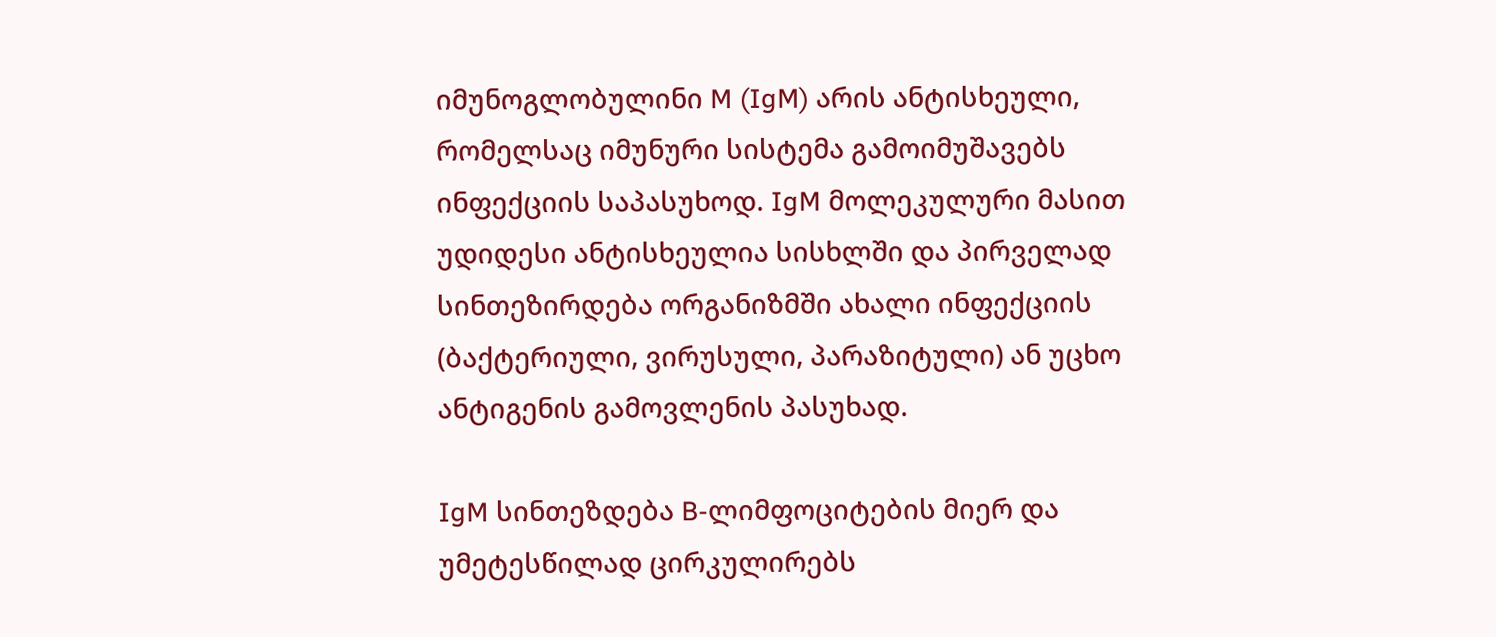იმუნოგლობულინი M (IgM) არის ანტისხეული, რომელსაც იმუნური სისტემა გამოიმუშავებს ინფექციის საპასუხოდ. IgM მოლეკულური მასით უდიდესი ანტისხეულია სისხლში და პირველად სინთეზირდება ორგანიზმში ახალი ინფექციის (ბაქტერიული, ვირუსული, პარაზიტული) ან უცხო ანტიგენის გამოვლენის პასუხად.

IgM სინთეზდება B-ლიმფოციტების მიერ და უმეტესწილად ცირკულირებს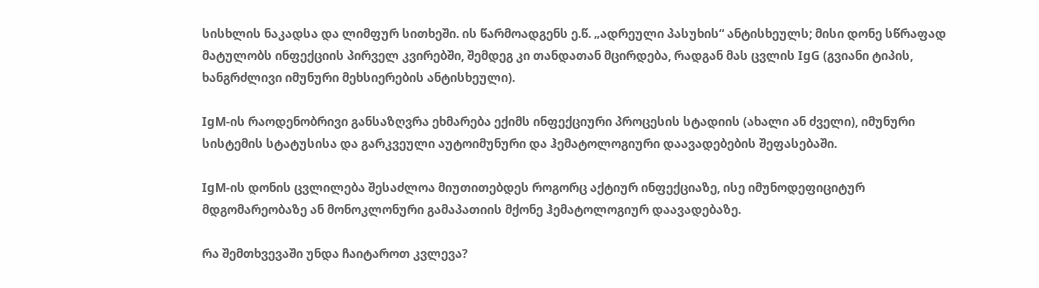სისხლის ნაკადსა და ლიმფურ სითხეში. ის წარმოადგენს ე.წ. „ადრეული პასუხის“ ანტისხეულს; მისი დონე სწრაფად მატულობს ინფექციის პირველ კვირებში, შემდეგ კი თანდათან მცირდება, რადგან მას ცვლის IgG (გვიანი ტიპის, ხანგრძლივი იმუნური მეხსიერების ანტისხეული).

IgM-ის რაოდენობრივი განსაზღვრა ეხმარება ექიმს ინფექციური პროცესის სტადიის (ახალი ან ძველი), იმუნური სისტემის სტატუსისა და გარკვეული აუტოიმუნური და ჰემატოლოგიური დაავადებების შეფასებაში.

IgM-ის დონის ცვლილება შესაძლოა მიუთითებდეს როგორც აქტიურ ინფექციაზე, ისე იმუნოდეფიციტურ მდგომარეობაზე ან მონოკლონური გამაპათიის მქონე ჰემატოლოგიურ დაავადებაზე.

რა შემთხვევაში უნდა ჩაიტაროთ კვლევა?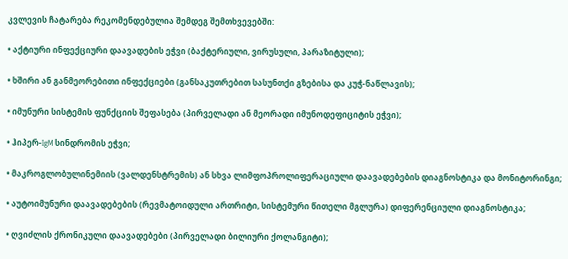კვლევის ჩატარება რეკომენდებულია შემდეგ შემთხვევებში:

• აქტიური ინფექციური დაავადების ეჭვი (ბაქტერიული, ვირუსული, პარაზიტული);

• ხშირი ან განმეორებითი ინფექციები (განსაკუთრებით სასუნთქი გზებისა და კუჭ-ნაწლავის);

• იმუნური სისტემის ფუნქციის შეფასება (პირველადი ან მეორადი იმუნოდეფიციტის ეჭვი);

• ჰიპერ-IgM სინდრომის ეჭვი;

• მაკროგლობულინემიის (ვალდენსტრემის) ან სხვა ლიმფოპროლიფერაციული დაავადებების დიაგნოსტიკა და მონიტორინგი;

• აუტოიმუნური დაავადებების (რევმატოიდული ართრიტი, სისტემური წითელი მგლურა) დიფერენციული დიაგნოსტიკა;

• ღვიძლის ქრონიკული დაავადებები (პირველადი ბილიური ქოლანგიტი);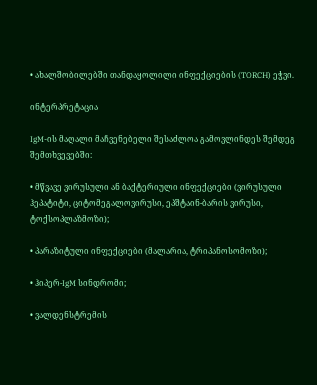• ახალშობილებში თანდაყოლილი ინფექციების (TORCH) ეჭვი.

ინტერპრეტაცია

IgM-ის მაღალი მაჩვენებელი შესაძლოა გამოვლინდეს შემდეგ შემთხვევებში:

• მწვავე ვირუსული ან ბაქტერიული ინფექციები (ვირუსული ჰეპატიტი, ციტომეგალოვირუსი, ეპშტაინ-ბარის ვირუსი, ტოქსოპლაზმოზი);

• პარაზიტული ინფექციები (მალარია, ტრიპანოსომოზი);

• ჰიპერ-IgM სინდრომი;

• ვალდენსტრემის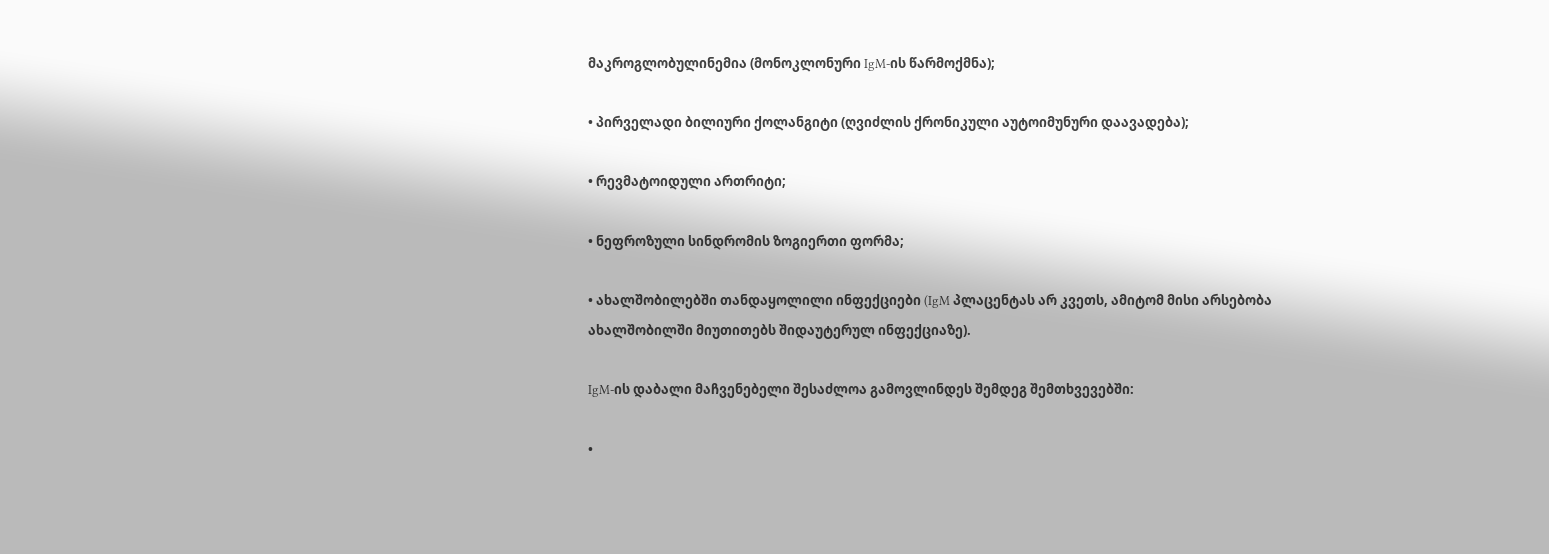მაკროგლობულინემია (მონოკლონური IgM-ის წარმოქმნა);

• პირველადი ბილიური ქოლანგიტი (ღვიძლის ქრონიკული აუტოიმუნური დაავადება);

• რევმატოიდული ართრიტი;

• ნეფროზული სინდრომის ზოგიერთი ფორმა;

• ახალშობილებში თანდაყოლილი ინფექციები (IgM პლაცენტას არ კვეთს, ამიტომ მისი არსებობა ახალშობილში მიუთითებს შიდაუტერულ ინფექციაზე).

IgM-ის დაბალი მაჩვენებელი შესაძლოა გამოვლინდეს შემდეგ შემთხვევებში:

•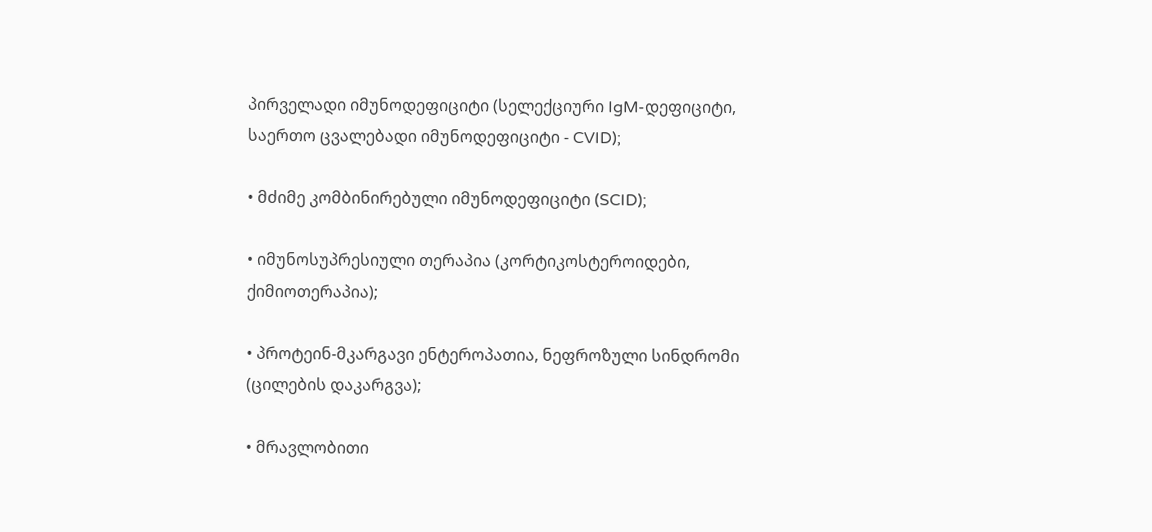პირველადი იმუნოდეფიციტი (სელექციური IgM-დეფიციტი, საერთო ცვალებადი იმუნოდეფიციტი - CVID);

• მძიმე კომბინირებული იმუნოდეფიციტი (SCID);

• იმუნოსუპრესიული თერაპია (კორტიკოსტეროიდები, ქიმიოთერაპია);

• პროტეინ-მკარგავი ენტეროპათია, ნეფროზული სინდრომი (ცილების დაკარგვა);

• მრავლობითი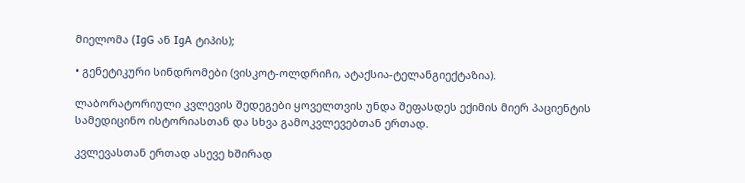მიელომა (IgG ან IgA ტიპის);

• გენეტიკური სინდრომები (ვისკოტ-ოლდრიჩი, ატაქსია-ტელანგიექტაზია).

ლაბორატორიული კვლევის შედეგები ყოველთვის უნდა შეფასდეს ექიმის მიერ პაციენტის სამედიცინო ისტორიასთან და სხვა გამოკვლევებთან ერთად.

კვლევასთან ერთად ასევე ხშირად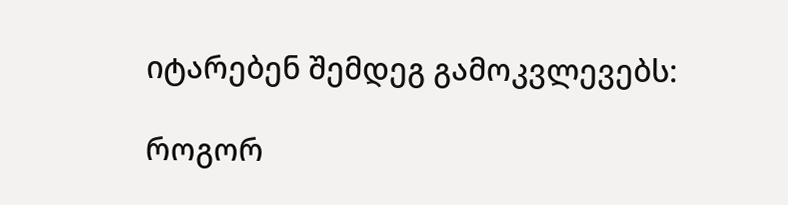იტარებენ შემდეგ გამოკვლევებს:

როგორ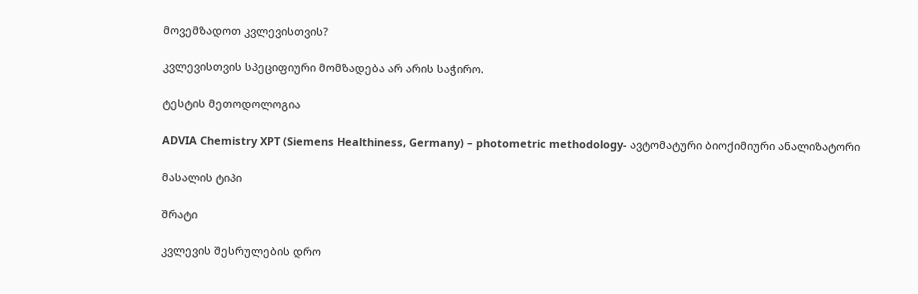მოვემზადოთ კვლევისთვის?

კვლევისთვის სპეციფიური მომზადება არ არის საჭირო.

ტესტის მეთოდოლოგია

ADVIA Chemistry XPT (Siemens Healthiness, Germany) – photometric methodology- ავტომატური ბიოქიმიური ანალიზატორი

მასალის ტიპი

შრატი

კვლევის შესრულების დრო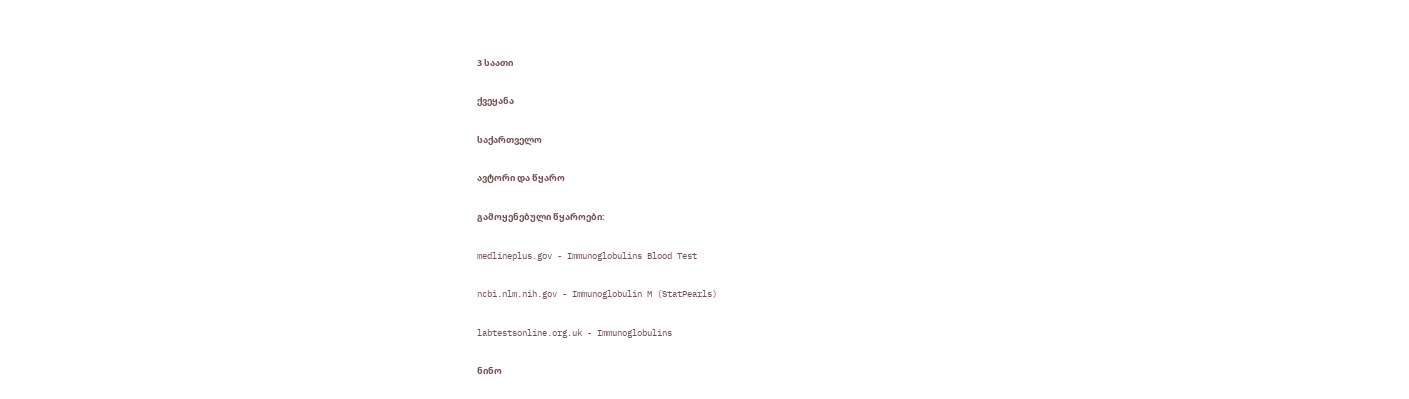3 საათი

ქვეყანა

საქართველო

ავტორი და წყარო

გამოყენებული წყაროები:

medlineplus.gov - Immunoglobulins Blood Test

ncbi.nlm.nih.gov - Immunoglobulin M (StatPearls)

labtestsonline.org.uk - Immunoglobulins

ნინო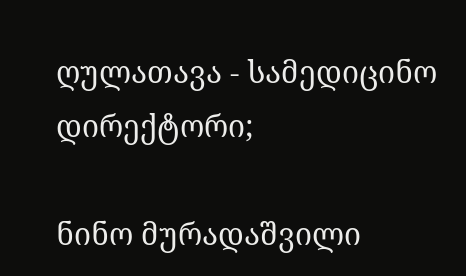ღულათავა - სამედიცინო დირექტორი;

ნინო მურადაშვილი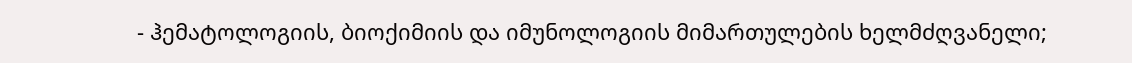- ჰემატოლოგიის, ბიოქიმიის და იმუნოლოგიის მიმართულების ხელმძღვანელი;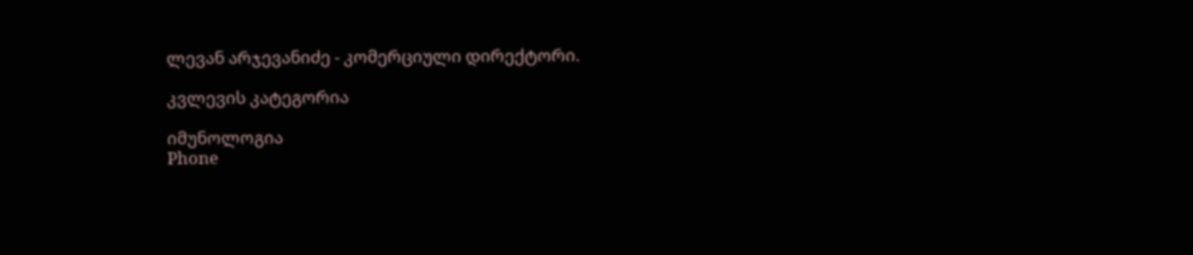ლევან არჯევანიძე - კომერციული დირექტორი.

კვლევის კატეგორია

იმუნოლოგია
Phone